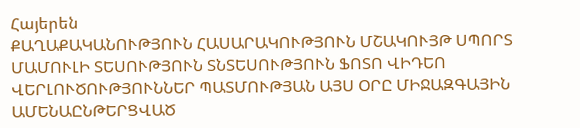Հայերեն
ՔԱՂԱՔԱԿԱՆՈՒԹՅՈՒՆ ՀԱՍԱՐԱԿՈՒԹՅՈՒՆ ՄՇԱԿՈՒՅԹ ՍՊՈՐՏ ՄԱՄՈՒԼԻ ՏԵՍՈՒԹՅՈՒՆ ՏՆՏԵՍՈՒԹՅՈՒՆ ՖՈՏՈ ՎԻԴԵՈ ՎԵՐԼՈՒԾՈՒԹՅՈՒՆՆԵՐ ՊԱՏՄՈՒԹՅԱՆ ԱՅՍ ՕՐԸ ՄԻՋԱԶԳԱՅԻՆ ԱՄԵՆԱԸՆԹԵՐՑՎԱԾ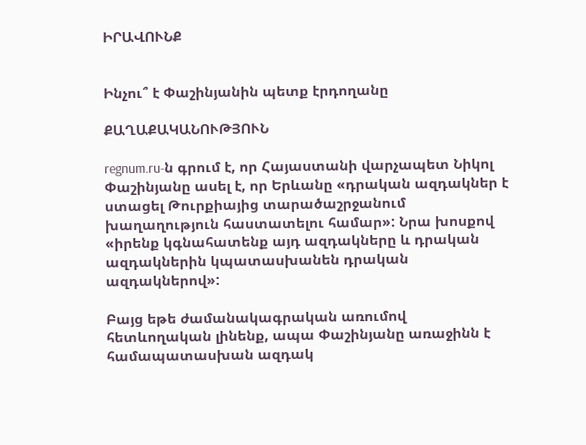ԻՐԱՎՈՒՆՔ


Ինչու՞ է Փաշինյանին պետք էրդողանը

ՔԱՂԱՔԱԿԱՆՈՒԹՅՈՒՆ

regnum.ru-ն գրում է, որ Հայաստանի վարչապետ Նիկոլ Փաշինյանը ասել է, որ Երևանը «դրական ազդակներ է ստացել Թուրքիայից տարածաշրջանում խաղաղություն հաստատելու համար»: Նրա խոսքով «իրենք կգնահատենք այդ ազդակները և դրական ազդակներին կպատասխանեն դրական ազդակներով»:

Բայց եթե ժամանակագրական առումով հետևողական լինենք, ապա Փաշինյանը առաջինն է համապատասխան ազդակ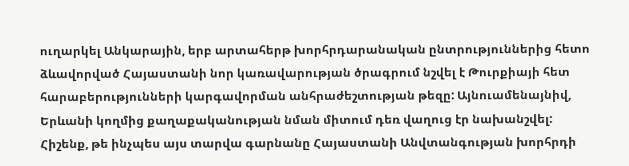ուղարկել Անկարային, երբ արտահերթ խորհրդարանական ընտրություններից հետո ձևավորված Հայաստանի նոր կառավարության ծրագրում նշվել է Թուրքիայի հետ հարաբերությունների կարգավորման անհրաժեշտության թեզը: Այնուամենայնիվ, Երևանի կողմից քաղաքականության նման միտում դեռ վաղուց էր նախանշվել: Հիշենք, թե ինչպես այս տարվա գարնանը Հայաստանի Անվտանգության խորհրդի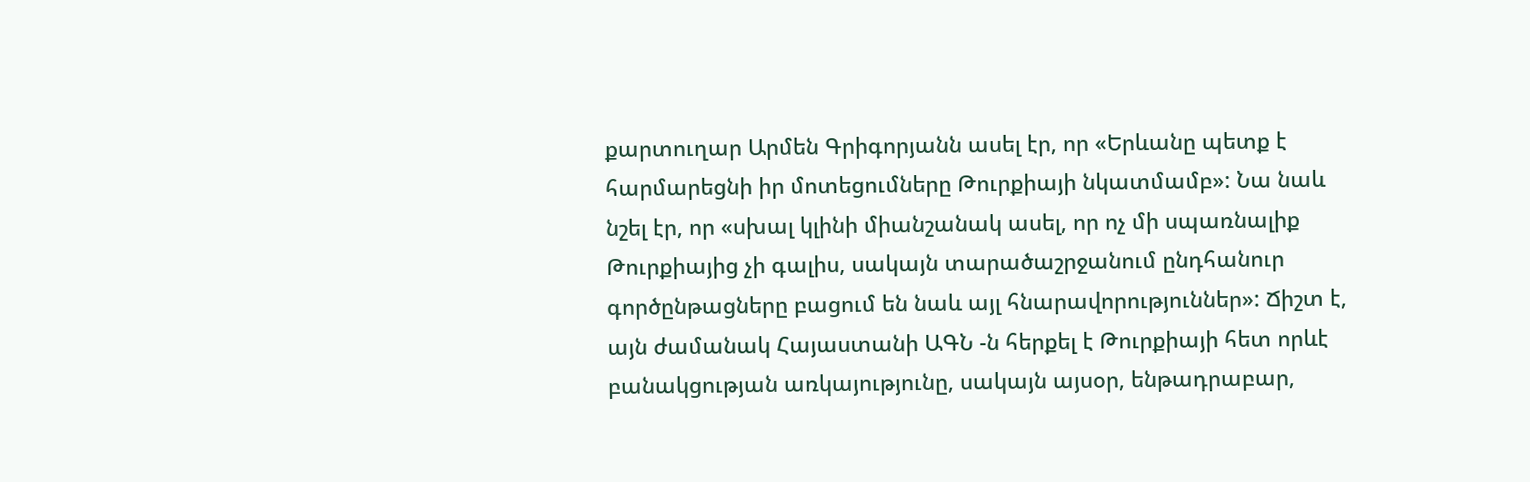քարտուղար Արմեն Գրիգորյանն ասել էր, որ «Երևանը պետք է հարմարեցնի իր մոտեցումները Թուրքիայի նկատմամբ»: Նա նաև նշել էր, որ «սխալ կլինի միանշանակ ասել, որ ոչ մի սպառնալիք Թուրքիայից չի գալիս, սակայն տարածաշրջանում ընդհանուր գործընթացները բացում են նաև այլ հնարավորություններ»: Ճիշտ է, այն ժամանակ Հայաստանի ԱԳՆ -ն հերքել է Թուրքիայի հետ որևէ բանակցության առկայությունը, սակայն այսօր, ենթադրաբար,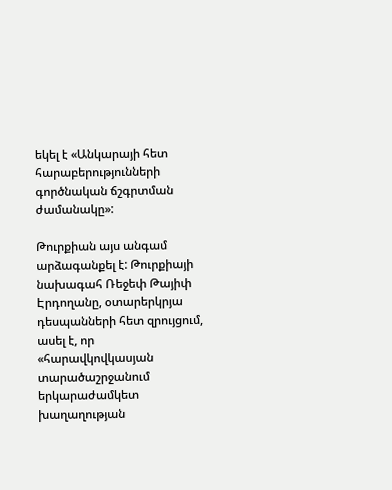եկել է «Անկարայի հետ հարաբերությունների գործնական ճշգրտման ժամանակը»:

Թուրքիան այս անգամ արձագանքել է: Թուրքիայի նախագահ Ռեջեփ Թայիփ Էրդողանը, օտարերկրյա դեսպանների հետ զրույցում, ասել է, որ «հարավկովկասյան տարածաշրջանում երկարաժամկետ խաղաղության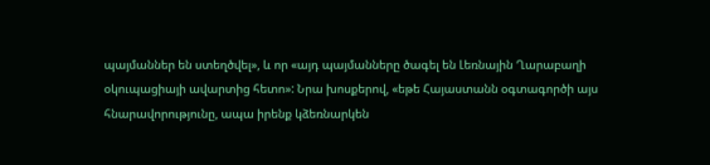պայմաններ են ստեղծվել», և որ «այդ պայմանները ծագել են Լեռնային Ղարաբաղի օկուպացիայի ավարտից հետո»: Նրա խոսքերով, «եթե Հայաստանն օգտագործի այս հնարավորությունը, ապա իրենք կձեռնարկեն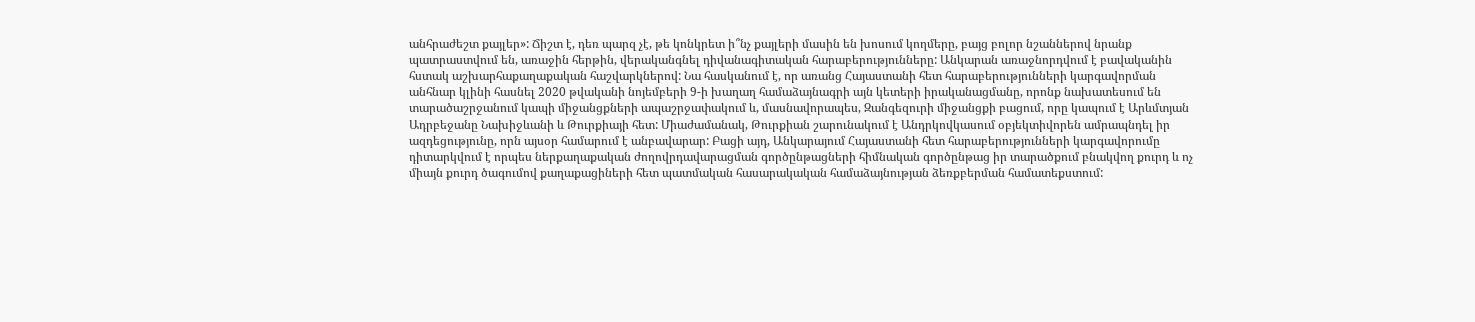անհրաժեշտ քայլեր»: Ճիշտ է, դեռ պարզ չէ, թե կոնկրետ ի՞նչ քայլերի մասին են խոսում կողմերը, բայց բոլոր նշաններով նրանք պատրաստվում են, առաջին հերթին, վերականգնել դիվանագիտական հարաբերությունները: Անկարան առաջնորդվում է բավականին հստակ աշխարհաքաղաքական հաշվարկներով: Նա հասկանում է, որ առանց Հայաստանի հետ հարաբերությունների կարգավորման անհնար կլինի հասնել 2020 թվականի նոյեմբերի 9-ի խաղաղ համաձայնագրի այն կետերի իրականացմանը, որոնք նախատեսում են տարածաշրջանում կապի միջանցքների ապաշրջափակում և, մասնավորապես, Զանգեզուրի միջանցքի բացում, որը կապում է Արևմտյան Ադրբեջանը Նախիջևանի և Թուրքիայի հետ: Միաժամանակ, Թուրքիան շարունակում է Անդրկովկասում օբյեկտիվորեն ամրապնդել իր ազդեցությունը, որն այսօր համարում է անբավարար: Բացի այդ, Անկարայում Հայաստանի հետ հարաբերությունների կարգավորումը դիտարկվում է որպես ներքաղաքական ժողովրդավարացման գործընթացների հիմնական գործընթաց իր տարածքում բնակվող քուրդ և ոչ միայն քուրդ ծագումով քաղաքացիների հետ պատմական հասարակական համաձայնության ձեռքբերման համատեքստում: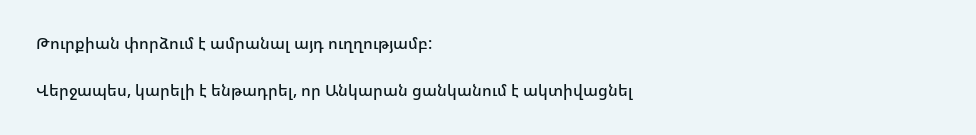Թուրքիան փորձում է ամրանալ այդ ուղղությամբ:

Վերջապես, կարելի է ենթադրել, որ Անկարան ցանկանում է ակտիվացնել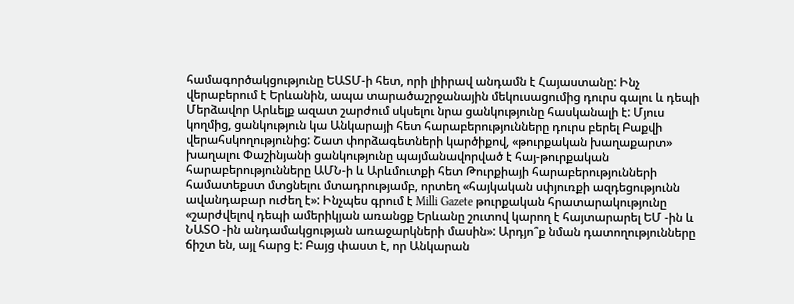համագործակցությունը ԵԱՏՄ-ի հետ, որի լիիրավ անդամն է Հայաստանը: Ինչ վերաբերում է Երևանին, ապա տարածաշրջանային մեկուսացումից դուրս գալու և դեպի Մերձավոր Արևելք ազատ շարժում սկսելու նրա ցանկությունը հասկանալի է: Մյուս կողմից, ցանկություն կա Անկարայի հետ հարաբերությունները դուրս բերել Բաքվի վերահսկողությունից: Շատ փորձագետների կարծիքով, «թուրքական խաղաքարտ» խաղալու Փաշինյանի ցանկությունը պայմանավորված է հայ-թուրքական հարաբերությունները ԱՄՆ-ի և Արևմուտքի հետ Թուրքիայի հարաբերությունների համատեքստ մտցնելու մտադրությամբ, որտեղ «հայկական սփյուռքի ազդեցությունն ավանդաբար ուժեղ է»: Ինչպես գրում է Milli Gazete թուրքական հրատարակությունը «շարժվելով դեպի ամերիկյան առանցք Երևանը շուտով կարող է հայտարարել ԵՄ -ին և ՆԱՏՕ -ին անդամակցության առաջարկների մասին»: Արդյո՞ք նման դատողությունները ճիշտ են, այլ հարց է: Բայց փաստ է, որ Անկարան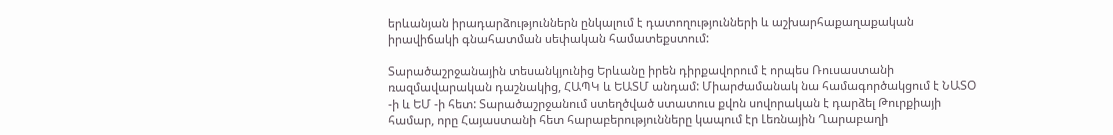երևանյան իրադարձություններն ընկալում է դատողությունների և աշխարհաքաղաքական իրավիճակի գնահատման սեփական համատեքստում:

Տարածաշրջանային տեսանկյունից Երևանը իրեն դիրքավորում է որպես Ռուսաստանի ռազմավարական դաշնակից, ՀԱՊԿ և ԵԱՏՄ անդամ: Միարժամանակ նա համագործակցում է ՆԱՏՕ -ի և ԵՄ -ի հետ: Տարածաշրջանում ստեղծված ստատուս քվոն սովորական է դարձել Թուրքիայի համար, որը Հայաստանի հետ հարաբերությունները կապում էր Լեռնային Ղարաբաղի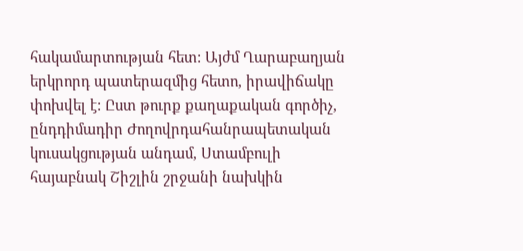հակամարտության հետ: Այժմ Ղարաբաղյան երկրորդ պատերազմից հետո, իրավիճակը փոխվել է: Ըստ թուրք քաղաքական գործիչ, ընդդիմադիր Ժողովրդահանրապետական կուսակցության անդամ, Ստամբուլի հայաբնակ Շիշլին շրջանի նախկին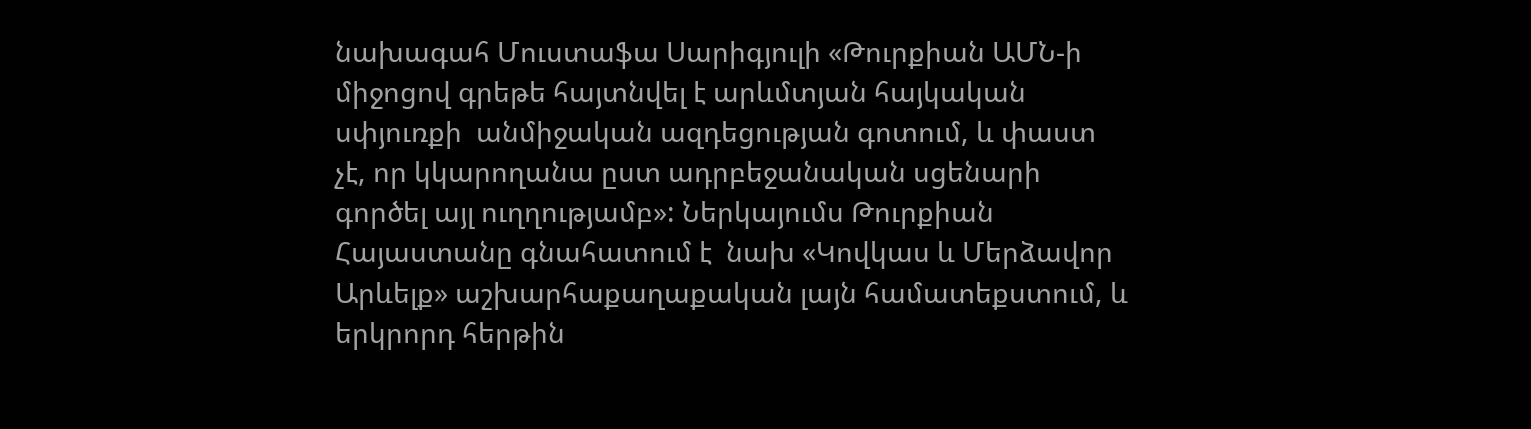նախագահ Մուստաֆա Սարիգյուլի «Թուրքիան ԱՄՆ-ի միջոցով գրեթե հայտնվել է արևմտյան հայկական սփյուռքի  անմիջական ազդեցության գոտում, և փաստ չէ, որ կկարողանա ըստ ադրբեջանական սցենարի գործել այլ ուղղությամբ»: Ներկայումս Թուրքիան Հայաստանը գնահատում է  նախ «Կովկաս և Մերձավոր Արևելք» աշխարհաքաղաքական լայն համատեքստում, և երկրորդ հերթին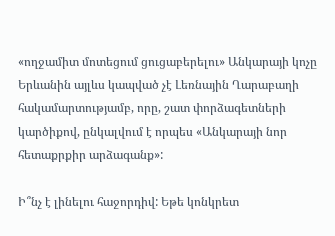«ողջամիտ մոտեցում ցուցաբերելու» Անկարայի կոչը Երևանին այլևս կապված չէ Լեռնային Ղարաբաղի հակամարտությամբ, որը, շատ փորձագետների կարծիքով, ընկալվում է որպես «Անկարայի նոր հետաքրքիր արձագանք»:

Ի՞նչ է լինելու հաջորդիվ: Եթե կոնկրետ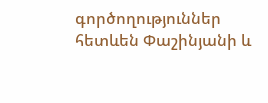գործողություններ հետևեն Փաշինյանի և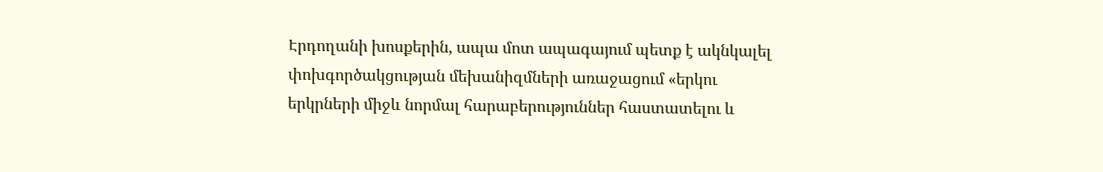Էրդողանի խոսքերին, ապա մոտ ապագայում պետք է ակնկալել փոխգործակցության մեխանիզմների առաջացում «երկու երկրների միջև նորմալ հարաբերություններ հաստատելու և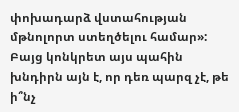փոխադարձ վստահության մթնոլորտ ստեղծելու համար»: Բայց կոնկրետ այս պահին խնդիրն այն է, որ դեռ պարզ չէ, թե ի՞նչ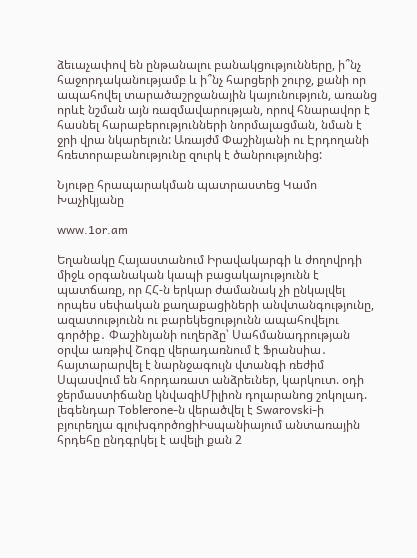ձեւաչափով են ընթանալու բանակցությունները, ի՞նչ հաջորդականությամբ և ի՞նչ հարցերի շուրջ, քանի որ ապահովել տարածաշրջանային կայունություն, առանց որևէ նշման այն ռազմավարության, որով հնարավոր է  հասնել հարաբերությունների նորմալացման, նման է ջրի վրա նկարելուն: Առայժմ Փաշինյանի ու Էրդողանի հռետորաբանությունը զուրկ է ծանրությունից:

Նյութը հրապարակման պատրաստեց Կամո Խաչիկյանը

www.1or.am

Եղանակը Հայաստանում Իրավակարգի և ժողովրդի միջև օրգանական կապի բացակայությունն է պատճառը, որ ՀՀ-ն երկար ժամանակ չի ընկալվել որպես սեփական քաղաքացիների անվտանգությունը, ազատությունն ու բարեկեցությունն ապահովելու գործիք․ Փաշինյանի ուղերձը՝ Սահմանադրության օրվա առթիվ Շոգը վերադառնում է Ֆրանսիա․ հայտարարվել է նարնջագույն վտանգի ռեժիմ Սպասվում են հորդառատ անձրեւներ, կարկուտ. օդի ջերմաստիճանը կնվազիՄիլիոն դոլարանոց շոկոլադ. լեգենդար Toblerone-ն վերածվել է Swarovski-ի բյուրեղյա գլուխգործոցիԻսպանիայում անտառային հրդեհը ընդգրկել է ավելի քան 2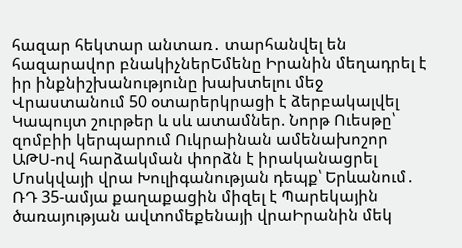հազար հեկտար անտառ․ տարհանվել են հազարավոր բնակիչներԵմենը Իրանին մեղադրել է իր ինքնիշխանությունը խախտելու մեջ Վրաստանում 50 օտարերկրացի է ձերբակալվել Կապույտ շուրթեր և սև ատամներ. Նորթ Ուեսթը՝ զոմբիի կերպարում Ուկրաինան ամենախոշոր ԱԹՍ-ով հարձակման փորձն է իրականացրել Մոսկվայի վրա Խուլիգանության դեպք՝ Երևանում․ ՌԴ 35-ամյա քաղաքացին միզել է Պարեկային ծառայության ավտոմեքենայի վրաԻրանին մեկ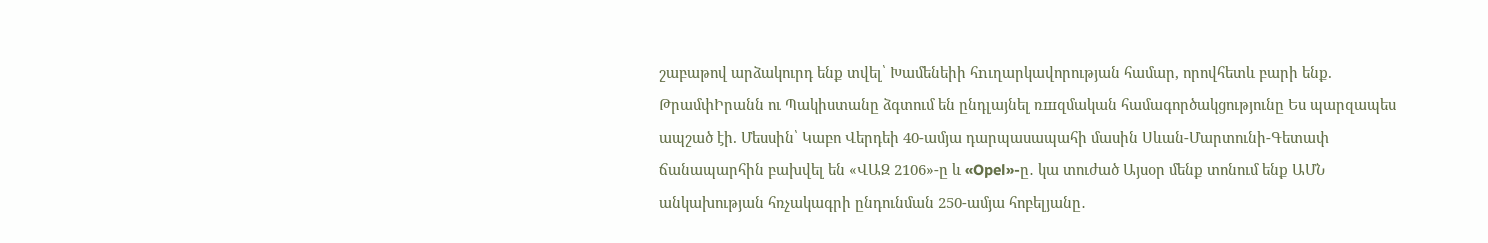շաբաթով արձակուրդ ենք տվել՝ Խամենեիի հnւղարկավորության համար, որովհետև բարի ենք. ԹրամփԻրանն ու Պակիստանը ձգտում են ընդլայնել ռшզմական համագործակցությունը Ես պարզապես ապշած էի. Մեսսին՝ Կաբո Վերդեի 40-ամյա դարպասապահի մասին Սևան-Մարտունի-Գետափ ճանապարհին բախվել են «ՎԱԶ 2106»-ը և «Opel»-ը․ կա տուժած Այսօր մենք տոնում ենք ԱՄՆ անկախության հռչակագրի ընդունման 250-ամյա հոբելյանը․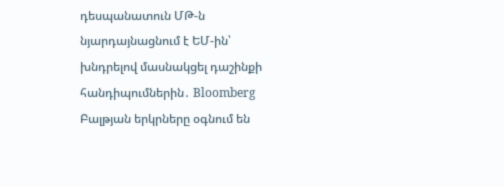դեսպանատուն ՄԹ-ն նյարդայնացնում է ԵՄ-ին՝ խնդրելով մասնակցել դաշինքի հանդիպումներին․ Bloomberg Բալթյան երկրները օգնում են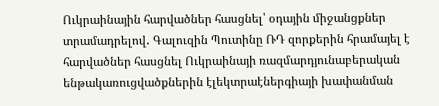Ուկրաինային հարվածներ հասցնել՝ օդային միջանցքներ տրամադրելով․ Գալուզին Պուտինը ՌԴ զորքերին հրամայել է հարվածներ հասցնել Ուկրաինայի ռազմարդյունաբերական ենթակառուցվածքներին էլեկտրաէներգիայի խափանման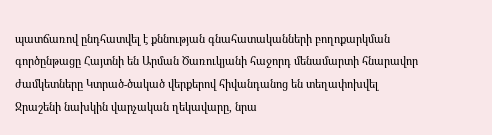պատճառով ընդհատվել է քննության գնահատականների բողոքարկման գործընթացը Հայտնի են Արման Ծառուկյանի հաջորդ մենամարտի հնարավոր ժամկետները Կտրած-ծակած վերքերով հիվանդանոց են տեղափոխվել Ջրաշենի նախկին վարչական ղեկավարը, նրա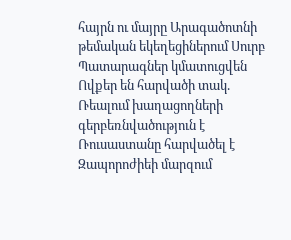հայրն ու մայրը Արագածոտնի թեմական եկեղեցիներում Սուրբ Պատարագներ կմատուցվեն Ովքեր են հարվածի տակ. Ռեալում խաղացողների գերբեռնվածություն է Ռուսաստանը հարվածել է Զապորոժիեի մարզում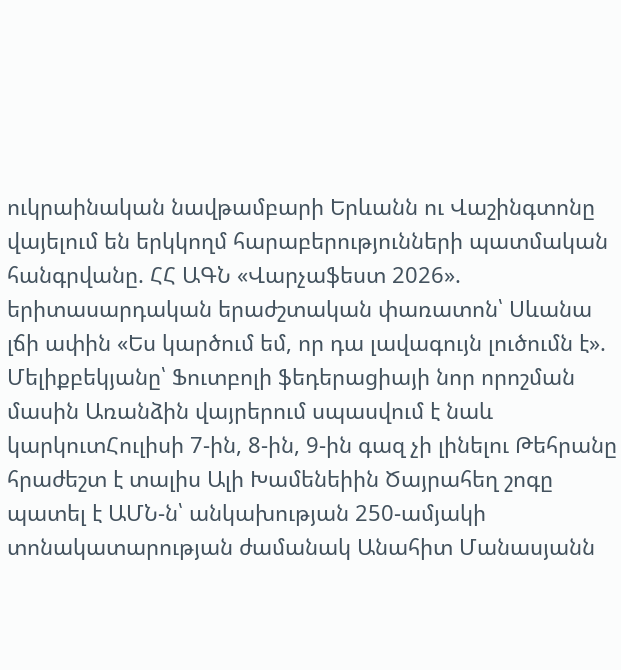ուկրաինական նավթամբարի Երևանն ու Վաշինգտոնը վայելում են երկկողմ հարաբերությունների պատմական հանգրվանը. ՀՀ ԱԳՆ «Վարչաֆեստ 2026». երիտասարդական երաժշտական փառատոն՝ Սևանա լճի ափին «Ես կարծում եմ, որ դա լավագույն լուծումն է». Մելիքբեկյանը՝ Ֆուտբոլի ֆեդերացիայի նոր որոշման մասին Առանձին վայրերում սպասվում է նաև կարկուտՀուլիսի 7-ին, 8-ին, 9-ին գազ չի լինելու Թեհրանը հրաժեշտ է տալիս Ալի Խամենեիին Ծայրահեղ շոգը պատել է ԱՄՆ-ն՝ անկախության 250-ամյակի տոնակատարության ժամանակ Անահիտ Մանասյանն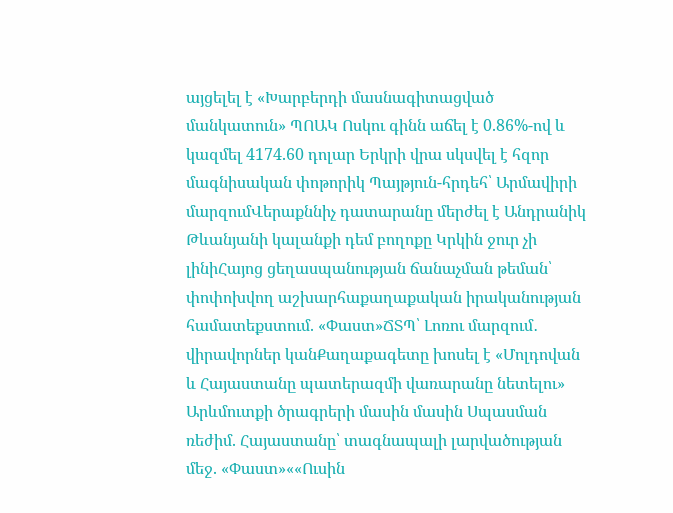այցելել է «Խարբերդի մասնագիտացված մանկատուն» ՊՈԱԿ Ոսկու գինն աճել է 0.86%-ով և կազմել 4174.60 դոլար Երկրի վրա սկսվել է հզոր մագնիսական փոթորիկ Պայթյուն-հրդեհ՝ Արմավիրի մարզումՎերաքննիչ դատարանը մերժել է Անդրանիկ Թևանյանի կալանքի դեմ բողոքը Կրկին ջուր չի լինիՀայոց ցեղասպանության ճանաչման թեման՝ փոփոխվող աշխարհաքաղաքական իրականության համատեքստում. «Փաստ»ՃՏՊ՝ Լոռու մարզում․ վիրավորներ կանՔաղաքագետը խոսել է «Մոլդովան և Հայաստանը պատերազմի վառարանը նետելու» Արևմուտքի ծրագրերի մասին մասին Սպասման ռեժիմ. Հայաստանը՝ տագնապալի լարվածության մեջ. «Փաստ»««Ուսին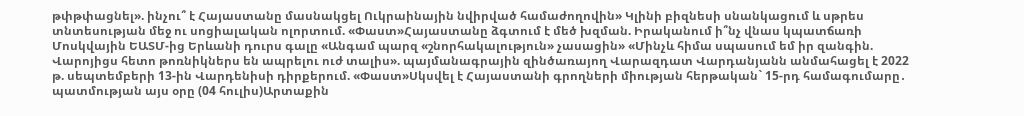թփթփացնել». ինչու՞ է Հայաստանը մասնակցել Ուկրաինային նվիրված համաժողովին» Կլինի բիզնեսի սնանկացում և սթրես տնտեսության մեջ ու սոցիալական ոլորտում. «Փաստ»Հայաստանը ձգտում է մեծ խզման. Իրականում ի՞նչ վնաս կպատճառի Մոսկվային ԵԱՏՄ-ից Երևանի դուրս գալը «Անգամ պարզ «շնորհակալություն» չասացին» «Մինչև հիմա սպասում եմ իր զանգին. Վարոյիցս հետո թոռնիկներս են ապրելու ուժ տալիս». պայմանագրային զինծառայող Վարազդատ Վարդանյանն անմահացել է 2022 թ. սեպտեմբերի 13-ին Վարդենիսի դիրքերում. «Փաստ»Սկսվել է Հայաստանի գրողների միության հերթական` 15-րդ համագումարը․ պատմության այս օրը (04 հուլիս)Արտաքին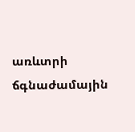առևտրի ճգնաժամային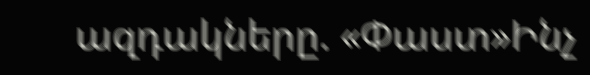ազդակները. «Փաստ»Ինչ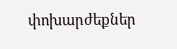փոխարժեքներ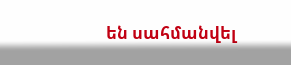են սահմանվել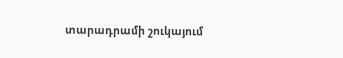տարադրամի շուկայում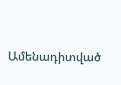Ամենադիտված